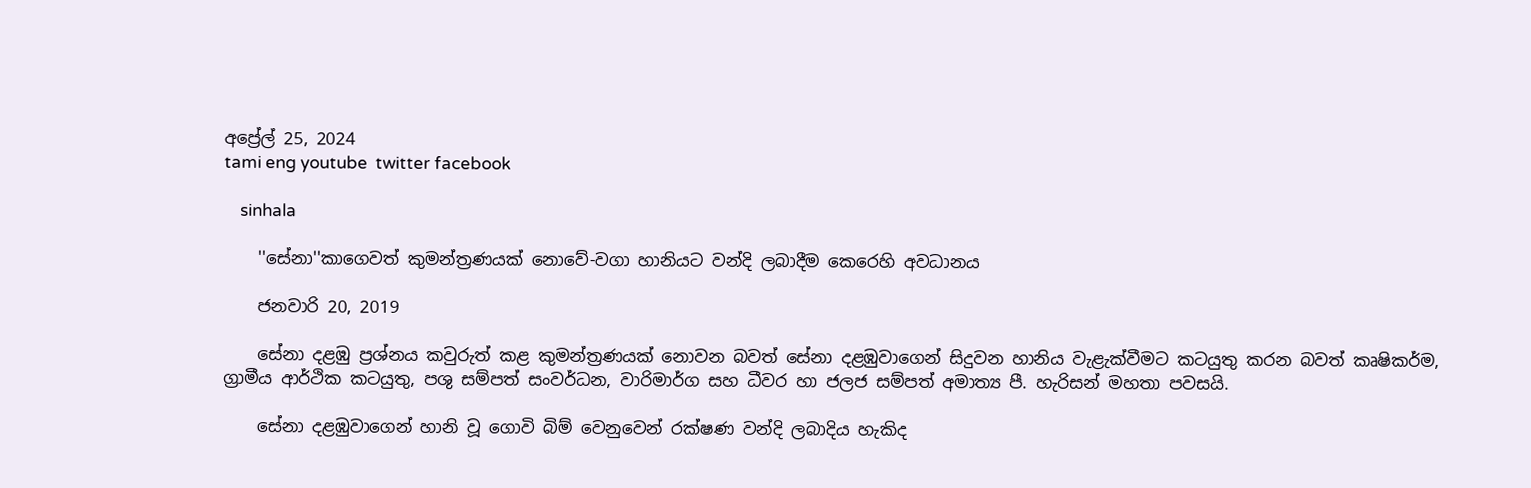අප්‍රේල් 25, 2024
tami eng youtube  twitter facebook

    sinhala

    ''සේනා''කාගෙවත් කුමන්ත්‍රණයක් නොවේ-වගා හානියට වන්දි ලබාදීම කෙරෙහි අවධානය

    ජනවාරි 20, 2019

    සේනා දළඹු ප්‍රශ්නය කවුරුත් කළ කුමන්ත්‍රණයක් නොවන බවත් සේනා දළඹුවාගෙන් සිදුවන හානිය වැළැක්වීමට කටයුතු කරන බවත් කෘෂිකර්ම, ග්‍රාමීය ආර්ථික කටයුතු, පශු සම්පත් සංවර්ධන, වාරිමාර්ග සහ ධීවර හා ජලජ සම්පත් අමාත්‍ය පී. හැරිසන් මහතා පවසයි.

    සේනා දළඹුවාගෙන් හානි වූ ගොවි බිම් වෙනුවෙන් රක්ෂණ වන්දි ලබාදිය හැකිද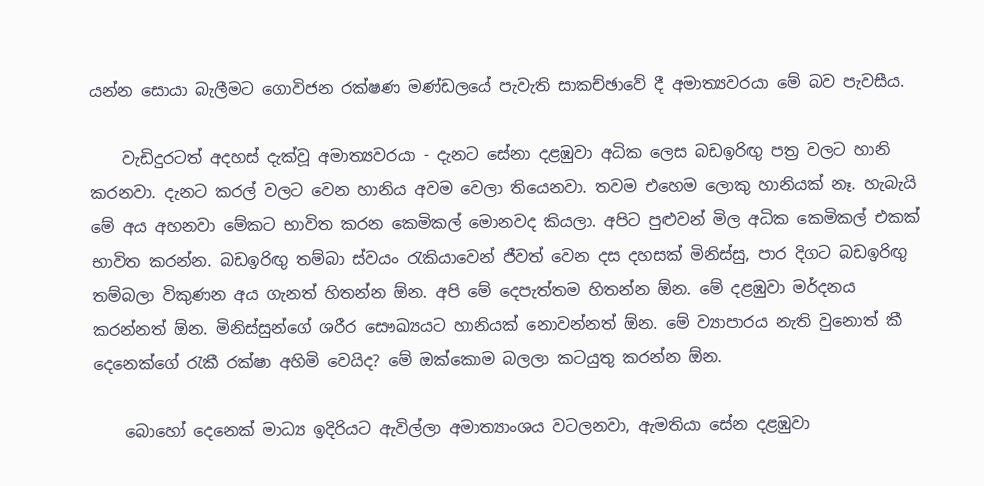යන්න සොයා බැලීමට ගොවිජන රක්ෂණ මණ්ඩලයේ පැවැති සාකච්ඡාවේ දී අමාත්‍යවරයා මේ බව පැවසීය.

    වැඩිදුරටත් අදහස් දැක්වූ අමාත්‍යවරයා - දැනට සේනා දළඹුවා අධික ලෙස බඩඉරිඟු පත්‍ර වලට හානි කරනවා. දැනට කරල් වලට වෙන හානිය අවම වෙලා තියෙනවා. තවම එහෙම ලොකු හානියක් නෑ. හැබැයි මේ අය අහනවා මේකට භාවිත කරන කෙමිකල් මොනවද කියලා. අපිට පුළුවන් මිල අධික කෙමිකල් එකක් භාවිත කරන්න. බඩඉරිඟු තම්බා ස්වයං රැකියාවෙන් ජීවත් වෙන දස දහසක් මිනිස්සු, පාර දිගට බඩඉරිඟු තම්බලා විකුණන අය ගැනත් හිතන්න ඕන. අපි මේ දෙපැත්තම හිතන්න ඕන. මේ දළඹුවා මර්දනය කරන්නත් ඕන. මිනිස්සුන්ගේ ශරීර සෞඛ්‍යයට හානියක් නොවන්නත් ඕන. මේ ව්‍යාපාරය නැති වුනොත් කී දෙනෙක්ගේ රැකී රක්ෂා අහිමි වෙයිද? මේ ඔක්කොම බලලා කටයුතු කරන්න ඕන.

    බොහෝ දෙනෙක් මාධ්‍ය ඉදිරියට ඇවිල්ලා අමාත්‍යාංශය වටලනවා, ඇමතියා සේන දළඹුවා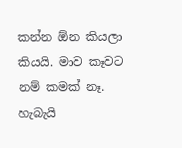කන්න ඕන කියලා කියයි. මාව කෑවට නම් කමක් නෑ. හැබැයි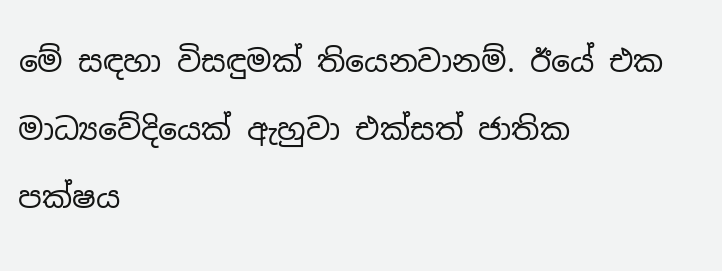මේ සඳහා විසඳුමක් තියෙනවානම්. ඊයේ එක මාධ්‍යවේදියෙක් ඇහුවා එක්සත් ජාතික පක්ෂය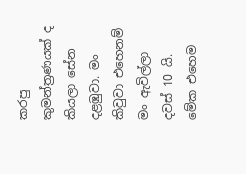කරපු කුමන්ත්‍රණයක් ද කියලා සේන දළඹුවා. මං කිවුවා එහෙනම් මං ඇවිල්ලා දවස් 10 යි. මේක එහෙම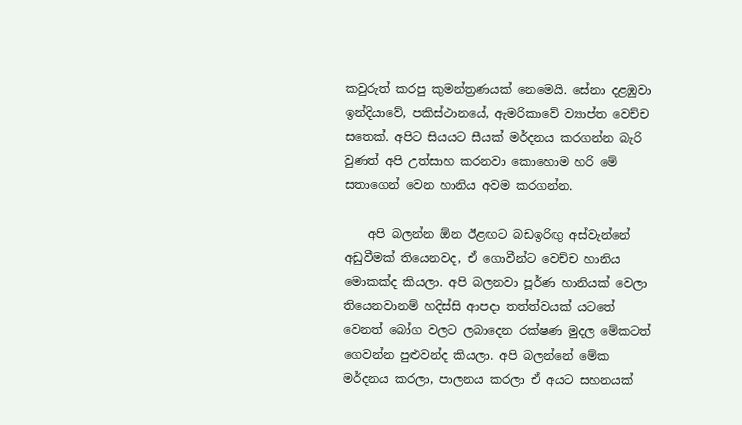කවුරුත් කරපු කුමන්ත්‍රණයක් නෙමෙයි. සේනා දළඹුවා ඉන්දියාවේ, පකිස්ථානයේ, ඇමරිකාවේ ව්‍යාප්ත වෙච්ච සතෙක්. අපිට සියයට සීයක් මර්දනය කරගන්න බැරි වුණත් අපි උත්සාහ කරනවා කොහොම හරි මේ සතාගෙන් වෙන හානිය අවම කරගන්න.

    අපි බලන්න ඕන ඊළඟට බඩඉරිඟු අස්වැන්නේ අඩුවීමක් තියෙනවද, ඒ ගොවීන්ට වෙච්ච හානිය මොකක්ද කියලා. අපි බලනවා පූර්ණ හානියක් වෙලා තියෙනවානම් හදිස්සි ආපදා තත්ත්වයක් යටතේ වෙනත් බෝග වලට ලබාදෙන රක්ෂණ මුදල මේකටත් ගෙවන්න පුළුවන්ද කියලා. අපි බලන්නේ මේක මර්දනය කරලා, පාලනය කරලා ඒ අයට සහනයක්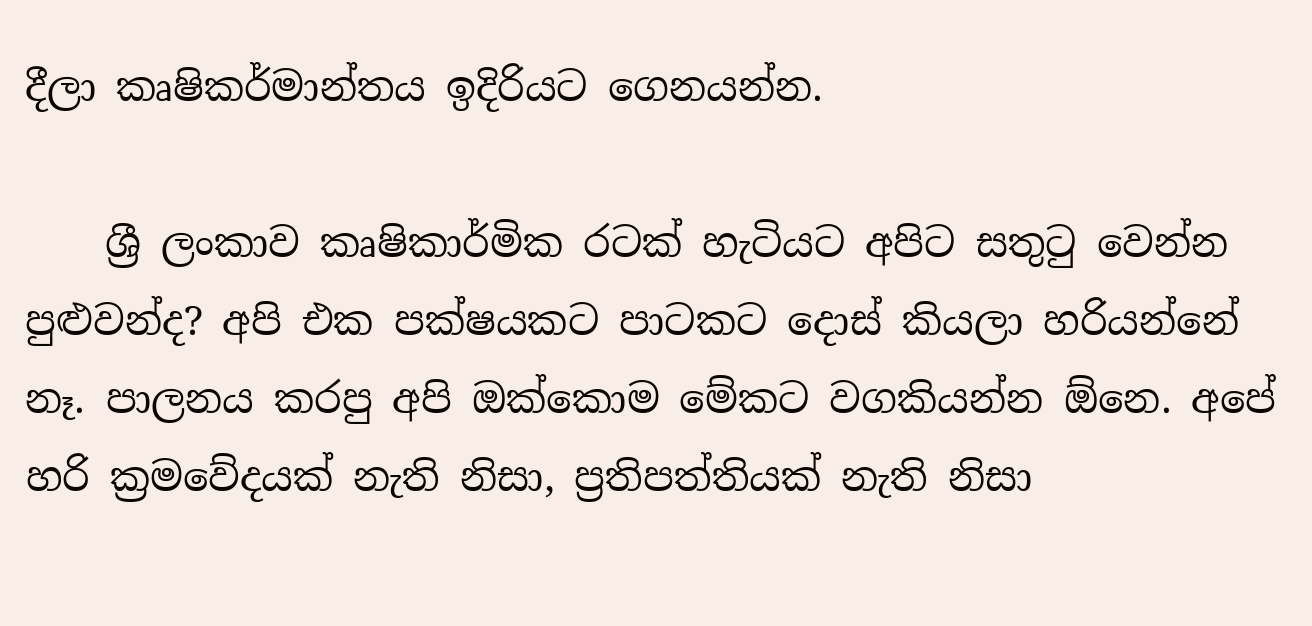දීලා කෘෂිකර්මාන්තය ඉදිරියට ගෙනයන්න.

    ශ්‍රී ලංකාව කෘෂිකාර්මික රටක් හැටියට අපිට සතුටු වෙන්න පුළුවන්ද? අපි එක පක්ෂයකට පාටකට දොස් කියලා හරියන්නේ නෑ. පාලනය කරපු අපි ඔක්කොම මේකට වගකියන්න ඕනෙ. අපේ හරි ක්‍රමවේදයක් නැති නිසා, ප්‍රතිපත්තියක් නැති නිසා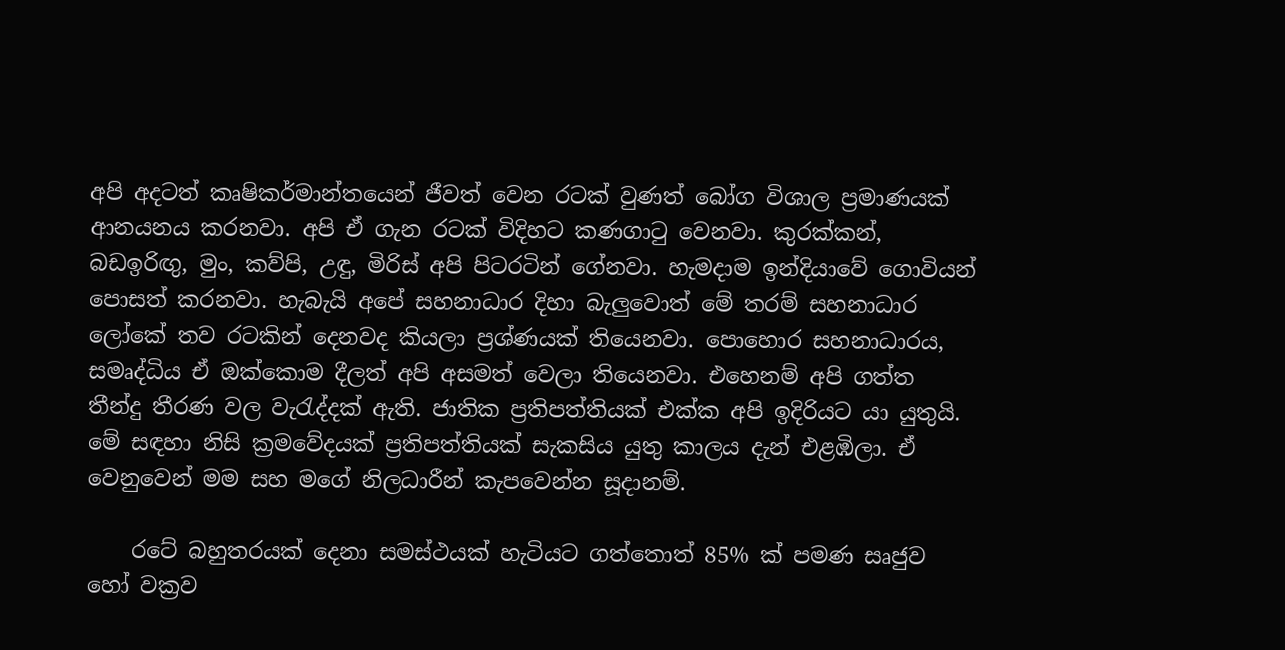අපි අදටත් කෘෂිකර්මාන්තයෙන් ජීවත් වෙන රටක් වුණත් බෝග විශාල ප්‍රමාණයක් ආනයනය කරනවා. අපි ඒ ගැන රටක් විදිහට කණගාටු වෙනවා. කුරක්කන්, බඩඉරිඟු, මුං, කව්පි, උඳු, මිරිස් අපි පිටරටින් ගේනවා. හැමදාම ඉන්දියාවේ ගොවියන් පොසත් කරනවා. හැබැයි අපේ සහනාධාර දිහා බැලුවොත් මේ තරම් සහනාධාර ලෝකේ තව රටකින් දෙනවද කියලා ප්‍රශ්ණයක් තියෙනවා. පොහොර සහනාධාරය, සමෘද්ධිය ඒ ඔක්කොම දීලත් අපි අසමත් වෙලා තියෙනවා. එහෙනම් අපි ගත්ත තීන්දු තීරණ වල වැරැද්දක් ඇති. ජාතික ප්‍රතිපත්තියක් එක්ක අපි ඉදිරියට යා යුතුයි. මේ සඳහා නිසි ක්‍රමවේදයක් ප්‍රතිපත්තියක් සැකසිය යුතු කාලය දැන් එළඹිලා. ඒ වෙනුවෙන් මම සහ මගේ නිලධාරීන් කැපවෙන්න සූදානම්.

    රටේ බහුතරයක් දෙනා සමස්ථයක් හැටියට ගත්තොත් 85% ක් පමණ සෘජුව හෝ වක්‍රව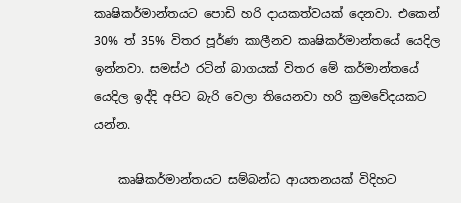කෘෂිකර්මාන්තයට පොඩි හරි දායකත්වයක් දෙනවා. එකෙන් 30% ත් 35% විතර පූර්ණ කාලීනව කෘෂිකර්මාන්තයේ යෙදිල ඉන්නවා. සමස්ථ රටින් බාගයක් විතර මේ කර්මාන්තයේ යෙදිල ඉද්දි අපිට බැරි වෙලා තියෙනවා හරි ක්‍රමවේදයකට යන්න.

    කෘෂිකර්මාන්තයට සම්බන්ධ ආයතනයක් විදිහට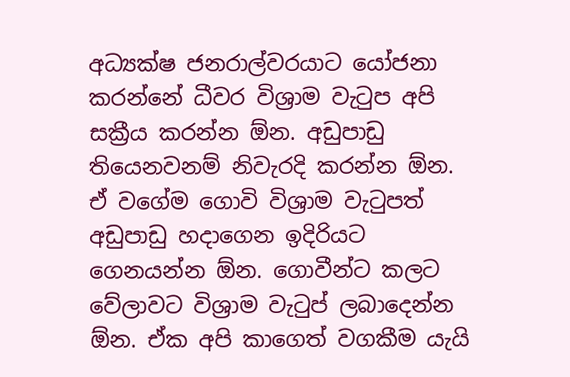අධ්‍යක්ෂ ජනරාල්වරයාට යෝජනා කරන්නේ ධීවර විශ්‍රාම වැටුප අපි සක්‍රීය කරන්න ඕන‍. අඩුපාඩු තියෙනවනම් නිවැරදි කරන්න ඕන. ඒ වගේම ගොවි විශ්‍රාම වැටුපත් අඩුපාඩු හදාගෙන ඉදිරියට ගෙනයන්න ඕන. ගොවීන්ට කලට වේලාවට විශ්‍රාම වැටුප් ලබාදෙන්න ඕන. ඒක අපි කාගෙත් වගකීම යැයි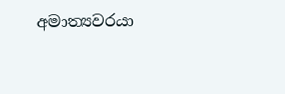අමාත්‍යවරයා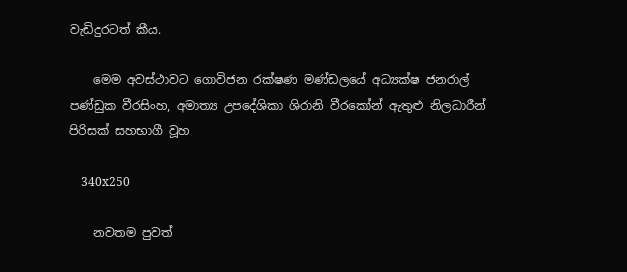වැඩිදුරටත් කීය.

    මෙම අවස්ථාවට ගොවිජන රක්ෂණ මණ්ඩලයේ අධ්‍යක්ෂ ජනරාල් පණ්ඩුක වීරසිංහ, අමාත්‍ය උපදේශිකා ශිරානි වීරකෝන් ඇතුළු නිලධාරීන් පිරිසක් සහභාගී වූහ

    340x250

    නවතම පුවත්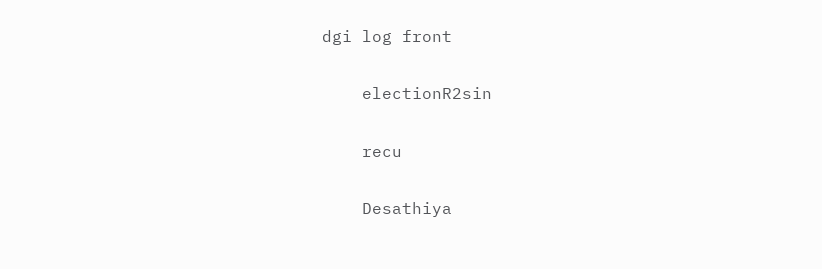dgi log front

    electionR2sin

    recu

    Desathiya